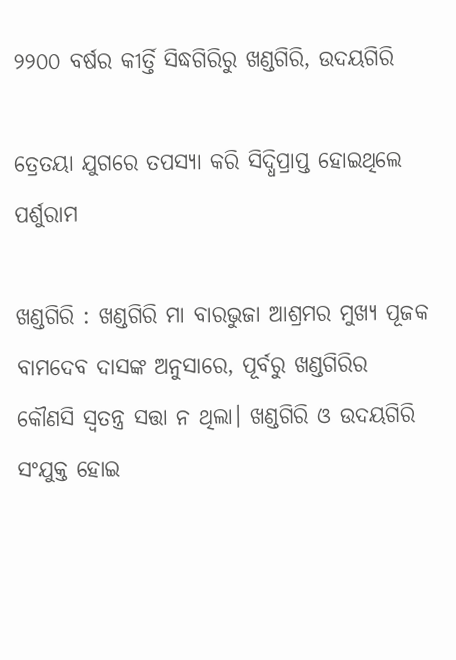୨୨୦୦ ବର୍ଷର କୀର୍ତ୍ତି ସିଦ୍ଧଗିରିରୁ ଖଣ୍ଡଗିରି, ଉଦୟଗିରି

ତ୍ରେତୟା ଯୁଗରେ ତପସ୍ୟା କରି ସିଦ୍ଧିପ୍ରାପ୍ତ ହୋଇଥିଲେ ପର୍ଶୁରାମ

ଖଣ୍ଡଗିରି : ଖଣ୍ଡଗିରି ମା ବାରଭୁଜା ଆଶ୍ରମର ମୁଖ୍ୟ ପୂଜକ ବାମଦେବ ଦାସଙ୍କ ଅନୁସାରେ, ପୂର୍ବରୁ ଖଣ୍ଡଗିରିର କୌଣସି ସ୍ବତନ୍ତ୍ର ସତ୍ତା ନ ଥିଲା। ଖଣ୍ଡଗିରି ଓ ଉଦୟଗିରି ସଂଯୁକ୍ତ ହୋଇ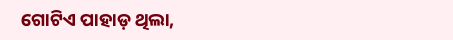ଗୋଟିଏ ପାହାଡ଼ ଥିଲା,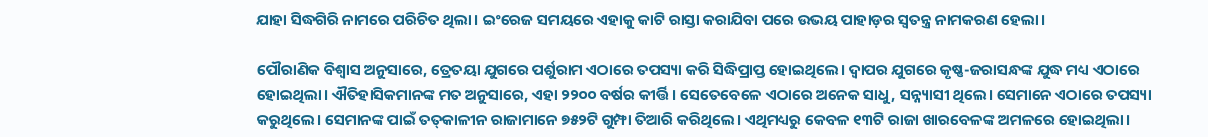ଯାହା ସିଦ୍ଧଗିରି ନାମରେ ପରିଚିତ ଥିଲା। ଇଂରେଜ ସମୟରେ ଏହାକୁ କାଟି ରାସ୍ତା କରାଯିବା ପରେ ଉଭୟ ପାହାଡ଼ର ସ୍ବତନ୍ତ୍ର ନାମକରଣ ହେଲା।

ପୌରାଣିକ ବିଶ୍ବାସ ଅନୁସାରେ, ତ୍ରେତୟା ଯୁଗରେ ପର୍ଶୁରାମ ଏଠାରେ ତପସ୍ୟା କରି ସିଦ୍ଧିପ୍ରାପ୍ତ ହୋଇଥିଲେ। ଦ୍ବାପର ଯୁଗରେ କୃଷ୍ଣ-ଜରାସନ୍ଧଙ୍କ ଯୁଦ୍ଧ ମଧ୍ୟ ଏଠାରେ ହୋଇଥିଲା। ଐତିହାସିକମାନଙ୍କ ମତ ଅନୁସାରେ, ଏହା ୨୨୦୦ ବର୍ଷର କୀର୍ତ୍ତି। ସେତେବେଳେ ଏଠାରେ ଅନେକ ସାଧୁ, ସନ୍ନ୍ୟା‌ସୀ ଥିଲେ। ସେମାନେ ଏଠାରେ ତପସ୍ୟା କରୁଥିଲେ। ସେମାନଙ୍କ ପାଇଁ ତତ୍‌କାଳୀନ ରାଜାମାନେ ୭୫୨ଟି ଗୁମ୍ଫା ତିଆରି କରିଥିଲେ। ଏଥିମଧ୍ୟରୁ କେବଳ ୧୩ଟି ରାଜା ଖାରବେଳଙ୍କ ଅମଳରେ ହୋଇଥିଲା।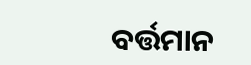ବର୍ତ୍ତମାନ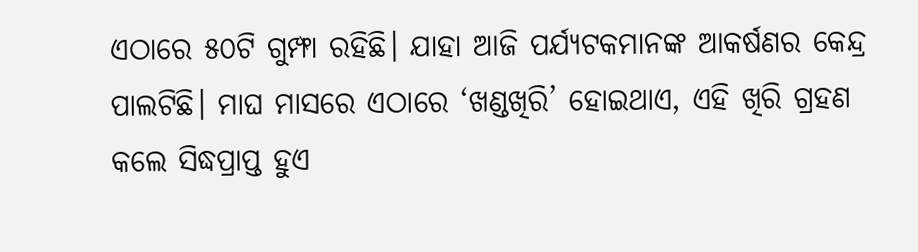ଏଠାରେ ୫୦ଟି ଗୁମ୍ଫା ରହିଛି। ଯାହା ଆଜି ପର୍ଯ୍ୟଟକମାନଙ୍କ ଆକର୍ଷଣର କେନ୍ଦ୍ର ପାଲଟିଛି। ମାଘ ମାସରେ ଏଠାରେ ‘ଖଣ୍ଡଖିରି’ ହୋଇଥାଏ, ଏହି ଖିରି ଗ୍ରହଣ କଲେ ସିଦ୍ଧପ୍ରାପ୍ତ ହୁଏ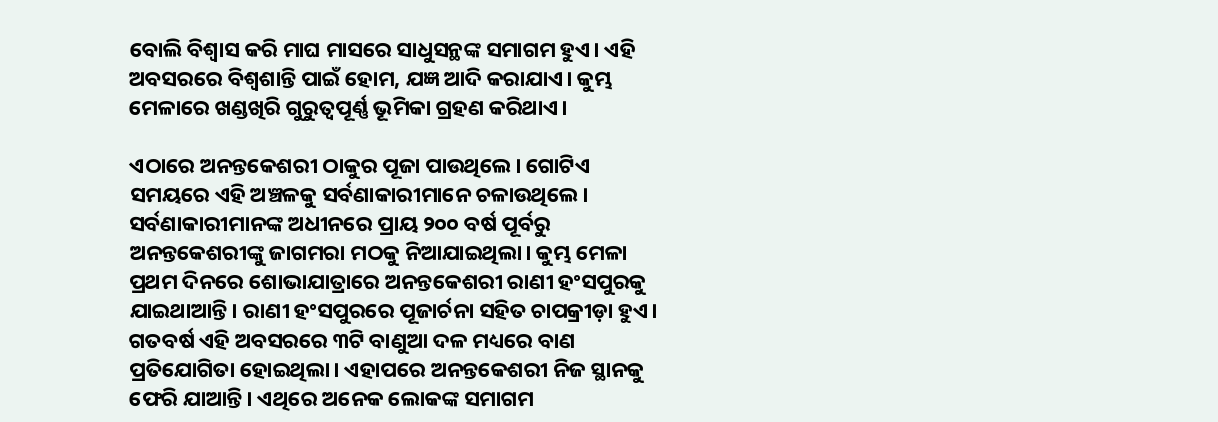ବୋଲି ବିଶ୍ବାସ କରି ମାଘ ମାସରେ ସାଧୁସନ୍ଥଙ୍କ ସମାଗମ ହୁଏ। ଏହି ଅବସରରେ ବିଶ୍ବଶାନ୍ତି ପାଇଁ ହୋମ, ଯଜ୍ଞ ଆଦି କରାଯାଏ। କୁମ୍ଭ ମେଳାରେ ଖଣ୍ଡଖିରି ଗୁରୁତ୍ବପୂର୍ଣ୍ଣ ଭୂମିକା ଗ୍ରହଣ କରିଥାଏ।

ଏଠାରେ ଅନନ୍ତକେଶରୀ ଠାକୁର ପୂଜା ପାଉଥିଲେ। ଗୋଟିଏ ସମୟରେ ଏହି ଅଞ୍ଚଳକୁ ସର୍ବଣାକାରୀମାନେ ଚଳାଉଥିଲେ। ସର୍ବଣାକାରୀମାନଙ୍କ ଅଧୀନରେ ପ୍ରାୟ ୨୦୦ ବର୍ଷ ପୂର୍ବରୁ ଅନନ୍ତକେଶରୀଙ୍କୁ ଜାଗମରା ମଠକୁ ନିଆଯାଇଥିଲା। କୁମ୍ଭ ମେଳା ପ୍ରଥମ ଦିନରେ ଶୋଭାଯାତ୍ରାରେ ଅନନ୍ତକେଶରୀ ରାଣୀ ହଂସପୁରକୁ ଯାଇଥାଆନ୍ତି। ରାଣୀ ହଂସପୁରରେ ପୂଜାର୍ଚନା ସହିତ ଚାପକ୍ରୀଡ଼ା ହୁଏ। ଗତବର୍ଷ ଏହି ଅବସରରେ ୩ଟି ବାଣୁଆ ଦଳ ମଧ୍ୟରେ ବାଣ ପ୍ରତିଯୋଗିତା ହୋଇଥିଲା। ଏହାପରେ ଅନନ୍ତକେଶରୀ ନିଜ ସ୍ଥାନକୁ ଫେରି ଯାଆନ୍ତି। ଏଥିରେ ଅନେକ ଲୋକଙ୍କ ସମାଗମ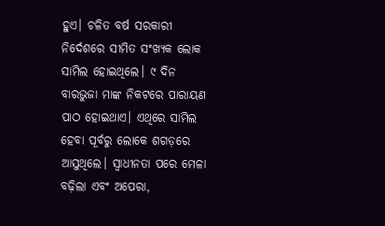ହୁଏ। ଚଳିତ ବର୍ଷ ସରକାରୀ ନିର୍ଦେଶରେ ସୀମିତ ସଂଖ୍ୟକ ଲୋକ ସାମିଲ ହୋଇଥିଲେ। ୯ ଦିନ ବାରଭୁଜା ମାଙ୍କ ନିକଟରେ ପାରାୟଣ ପାଠ ହୋଇଥାଏ। ଏଥିରେ ସାମିଲ ହେବା ପୂର୍ବରୁ ଲୋକେ ଶଗଡ଼ରେ ଆସୁଥିଲେ। ସ୍ବାଧୀନତା ପରେ ମେଳା ବଢ଼ିଲା ଏବଂ ଅପେରା,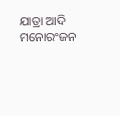ଯାତ୍ରା ଆଦି ମନୋରଂଜନ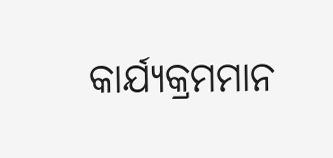କାର୍ଯ୍ୟକ୍ରମମାନ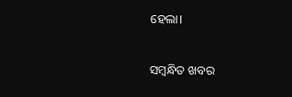ହେଲା।

ସମ୍ବନ୍ଧିତ ଖବର